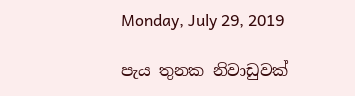Monday, July 29, 2019

පැය තුනක නිවාඩුවක්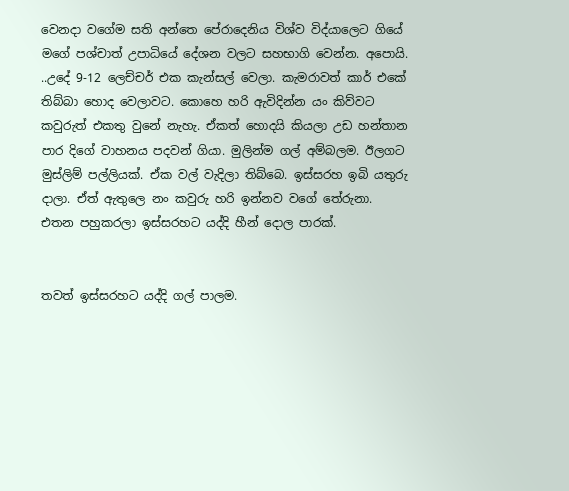වෙනදා වගේම සති අන්තෙ පේරාදෙනිය විශ්ව විද්යාලෙට ගියේ මගේ පශ්චාත් උපාධියේ දේශන වලට සහභාගි වෙන්න. අපොයි. ..උදේ 9-12 ලෙච්චර් එක කැන්සල් වෙලා. කැමරාවත් කාර් එකේ තිබ්බා හොද වෙලාවට. කොහෙ හරි ඇවිදින්න යං කිව්වට කවුරුත් එකතු වුනේ නැහැ. ඒකත් හොදයි කියලා උඩ හන්තාන පාර දිගේ වාහනය පදවන් ගියා. මුලින්ම ගල් අම්බලම. ඊලගට මුස්ලිම් පල්ලියක්. ඒක වල් වැදිලා තිබ්බෙ. ඉස්සරහ ඉබි යතුරු දාලා. ඒත් ඇතුලෙ නං කවුරු හරි ඉන්නව වගේ තේරුනා.
එතන පහුකරලා ඉස්සරහට යද්දි හීන් දොල පාරක්.


තවත් ඉස්සරහට යද්දි ගල් පාලම.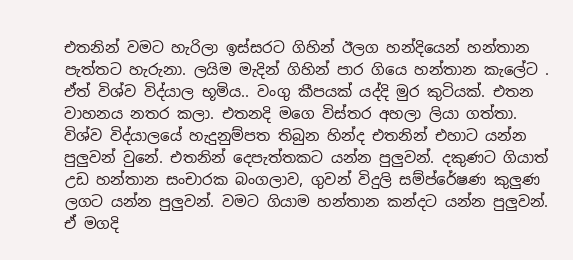එතනින් වමට හැරිලා ඉස්සරට ගිහින් ඊලග හන්දියෙන් හන්තාන පැත්තට හැරුනා. ලයිම මැදින් ගිහින් පාර ගියෙ හන්තාන කැලේට . ඒත් විශ්ව විද්යාල භූමිය.. වංගු කීපයක් යද්දි මුර කුටියක්. එතන වාහනය නතර කලා. එතනදි මගෙ විස්තර අහලා ලියා ගත්තා. විශ්ව විද්යාලයේ හැදුනුම්පත තිබුන හින්ද එතනින් එහාට යන්න පුලුවන් වුනේ. එතනින් දෙපැත්තකට යන්න පුලුවන්. දකුණට ගියාත් උඩ හන්තාන සංචාරක බංගලාව, ගුවන් විදුලි සම්ප්රේෂණ කුලුණ ලගට යන්න පුලුවන්. වමට ගියාම හන්තාන කන්දට යන්න පුලුවන්. ඒ මගදි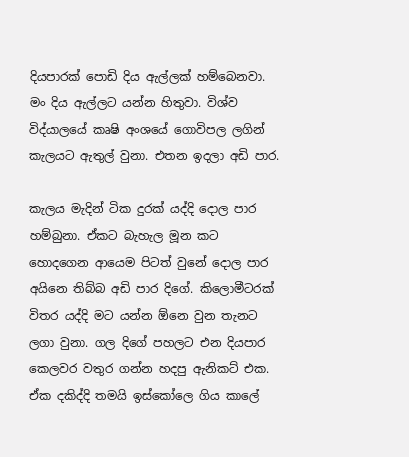දියපාරක් පොඩි දිය ඇල්ලක් හම්බෙනවා. මං දිය ඇල්ලට යන්න හිතුවා. විශ්ව විද්යාලයේ කෘෂි අංශයේ ගොවිපල ලගින් කැලයට ඇතුල් වුනා. එතන ඉදලා අඩි පාර.

කැලය මැදින් ටික දුරක් යද්දි දොල පාර හම්බුනා. ඒකට බැහැල මූන කට හොදගෙන ආයෙම පිටත් වුනේ දොල පාර අයිනෙ තිබ්බ අඩි පාර දිගේ. කිලොමීටරක් විතර යද්දි මට යන්න ඕනෙ වුන තැනට ලගා වුනා. ගල දිගේ පහලට එන දියපාර කෙලවර වතුර ගන්න හදපු ඇනිකට් එක.
ඒක දකිද්දි තමයි ඉස්කෝලෙ ගිය කාලේ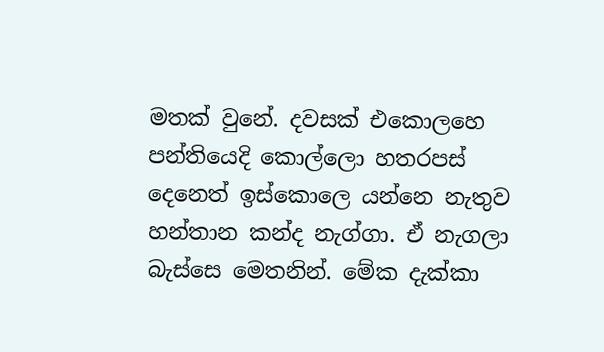මතක් වුනේ. දවසක් එකොලහෙ පන්තියෙදි කොල්ලො හතරපස් දෙනෙත් ඉස්කොලෙ යන්නෙ නැතුව හන්තාන කන්ද නැග්ගා. ඒ නැගලා බැස්සෙ මෙතනින්. මේක දැක්කා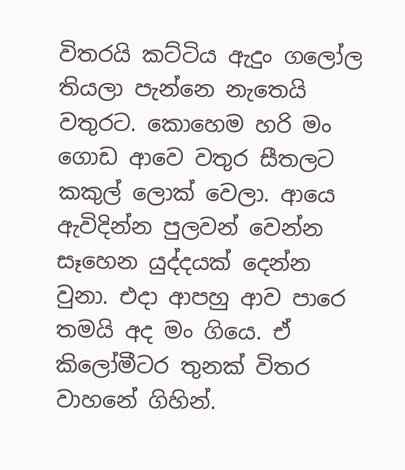විතරයි කට්ටිය ඇදුං ගලෝල තියලා පැන්නෙ නැතෙයි වතුරට. කොහෙම හරි මං ගොඩ ආවෙ වතුර සීතලට කකුල් ලොක් වෙලා. ආයෙ ඇවිදින්න පුලවන් වෙන්න සෑහෙන යුද්දයක් දෙන්න වුනා. එදා ආපහු ආව පාරෙ තමයි අද මං ගියෙ. ඒ කිලෝමීටර තුනක් විතර වාහනේ ගිහින්.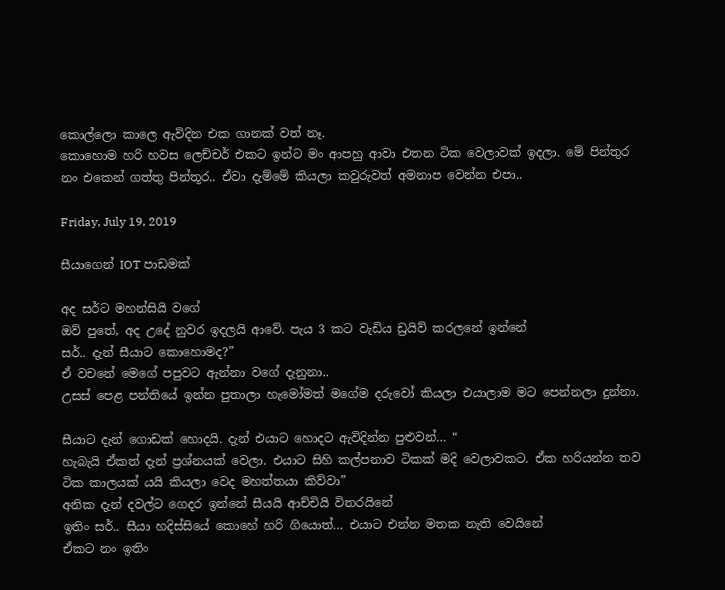කොල්ලො කාලෙ ඇවිදින එක ගානක් වත් නෑ.
කොහොම හරි හවස ලෙච්චර් එකට ඉන්ට මං ආපහු ආවා එතන ටික වෙලාවක් ඉදලා. මේ පින්තුර නං එකෙන් ගත්තු පින්තූර.. ඒවා දැම්මේ කියලා කවුරුවත් අමනාප ‌වෙන්න එපා..

Friday, July 19, 2019

සීයාගෙන් IOT පාඩමක්

අද සර්ට මහන්සියි වගේ
ඔව් පු‍තේ, අද උදේ නුවර ඉදලයි ආවේ. පැය 3 කට වැඩිය ඩ්‍රයිව් කරලනේ ඉන්නේ
සර්.. දැන් සීයාට කොහොමද?”
ඒ වචනේ ම‍ෙගේ පපුවට ඇන්නා වගේ දැනුනා..
උසස් පෙළ පන්තියේ ඉන්න පුතාලා හැමෝමත් මගේම දරුවෝ කියලා එයාලාම මට පෙන්නලා දුන්නා.

සීයාට දැන් ගොඩක් හොදයි. දැන් එයාට හොදට ඇවිදින්න පුළුවන්… “
හැබැයි ඒකත් දැන් ප්‍රශ්නයක් වෙලා. එයාට සිහි කල්පනාව ටිකක් මදි වෙලාවකට. ඒක හරියන්න තව ටික කාලයක් යයි කියලා වෙද මහත්තයා කිව්වා”
අනික දැන් දවල්ට ගෙදර ඉන්නේ සීයයි ආච්චියි විතරයිනේ
ඉතිං සර්.. සීයා හදිස්සියේ කොහේ හරි ගියොත්… එයාට එන්න මතක නැති වෙයිනේ
ඒකට නං ඉතිං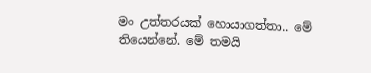මං උත්තරයක් හොයාගත්තා.. මේ තියෙන්නේ. මේ තමයි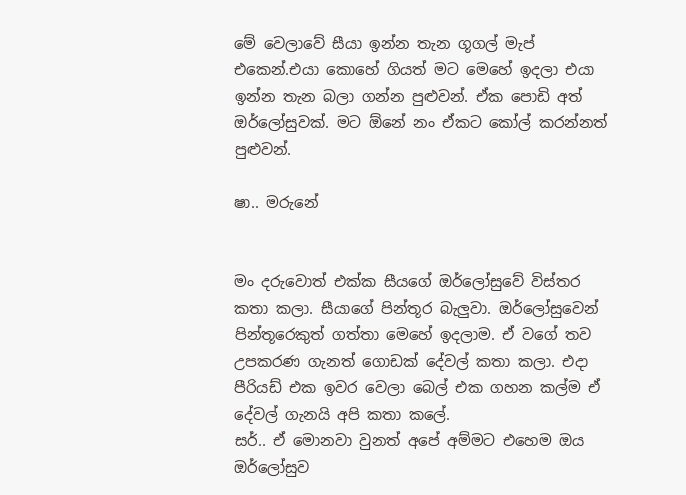මේ වෙලාවේ සීයා ඉන්න තැන ගූගල් මැප් එකෙන්.එයා කොහේ ගියත් මට මෙහේ ඉදලා එයා ඉන්න තැන බලා ගන්න පුළුවන්. ඒක පොඩි අත් ඔර්ලෝසුවක්. මට ඕනේ නං ඒකට කෝල් කරන්නත් පුළුවන්.

ෂා.. මරුනේ


මං දරුවොත් එක්ක සීයගේ ඔර්ලෝසුවේ විස්තර කතා කලා. සීයාගේ පින්තූර බැලුවා. ඔර්ලෝසුවෙන් පින්තූරෙකුත් ගත්තා මෙහේ ඉදලාම. ඒ ව‍ගේ තව උපකරණ ගැනත් ගොඩක් දේවල් කතා කලා. එදා පීරියඩ් එක ඉවර වෙලා බෙල් එක ගහන කල්ම ඒ දේවල් ගැනයි අපි කතා කලේ.
සර්.. ඒ මොනවා වුනත් අපේ අම්මට එහෙම ඔය ඔර්ලෝසුව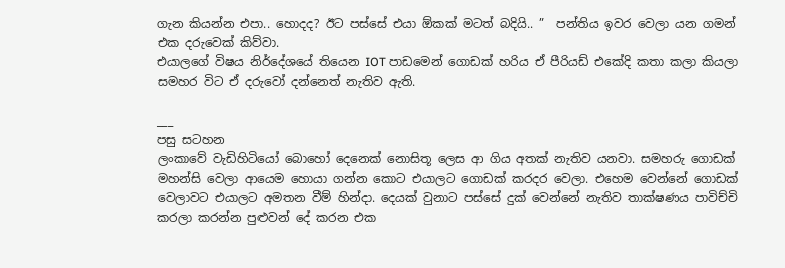ගැන කියන්න එපා.. හොදද? ඊට පස්සේ එයා ඕකක් මටත් බදියි.. ”  පන්තිය ඉවර වෙලා යන ගමන් එක දරුවෙක් කිව්වා.
එයාලගේ විෂය නිර්දේශයේ තියෙන IOT පාඩමෙන් ගොඩක් හරිය ඒ පීරියඩ් එකේදි කතා කලා කියලා සමහර විට ඒ දරුවෝ දන්නෙත් නැතිව ඇති.

___
පසු සටහන
ලංකාවේ වැඩිහිටියෝ බොහෝ දෙනෙක් නොසිතූ ලෙස ආ ගිය අතක් නැතිව යනවා. සමහරු ගොඩක් මහන්සි වෙලා ආයෙම හොයා ගන්න කොට එයාලට ගොඩක් කරදර වෙලා. එහෙම වෙන්නේ ගොඩක් වෙලාවට එයාලට අමතන වීම් හින්දා. දෙයක් වුනාට පස්සේ දුක් වෙන්නේ නැතිව තාක්ෂණය පාවිච්චි කරලා කරන්න පුළුවන් දේ කරන එක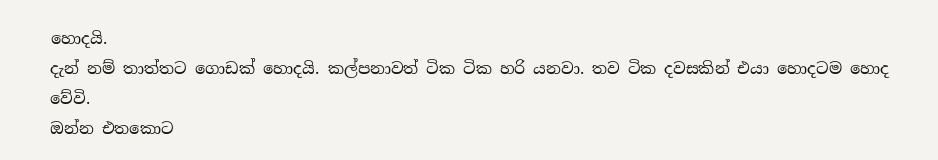හොදයි.
දැන් නම් තාත්තට ගොඩක් හොදයි. කල්පනාවත් ටික ටික හරි යනවා. තව ටික දවසකින් එයා හොදටම හොද වේවි.
ඔන්න එතකොට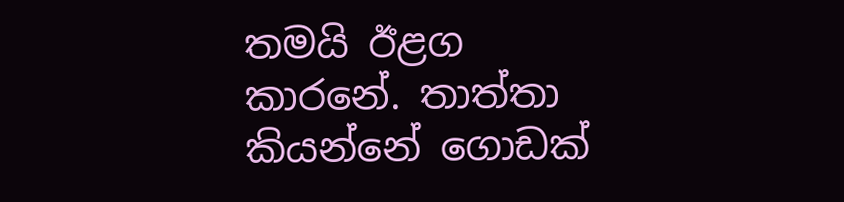තමයි ඊළග කාරනේ. තාත්තා කියන්නේ ගොඩක්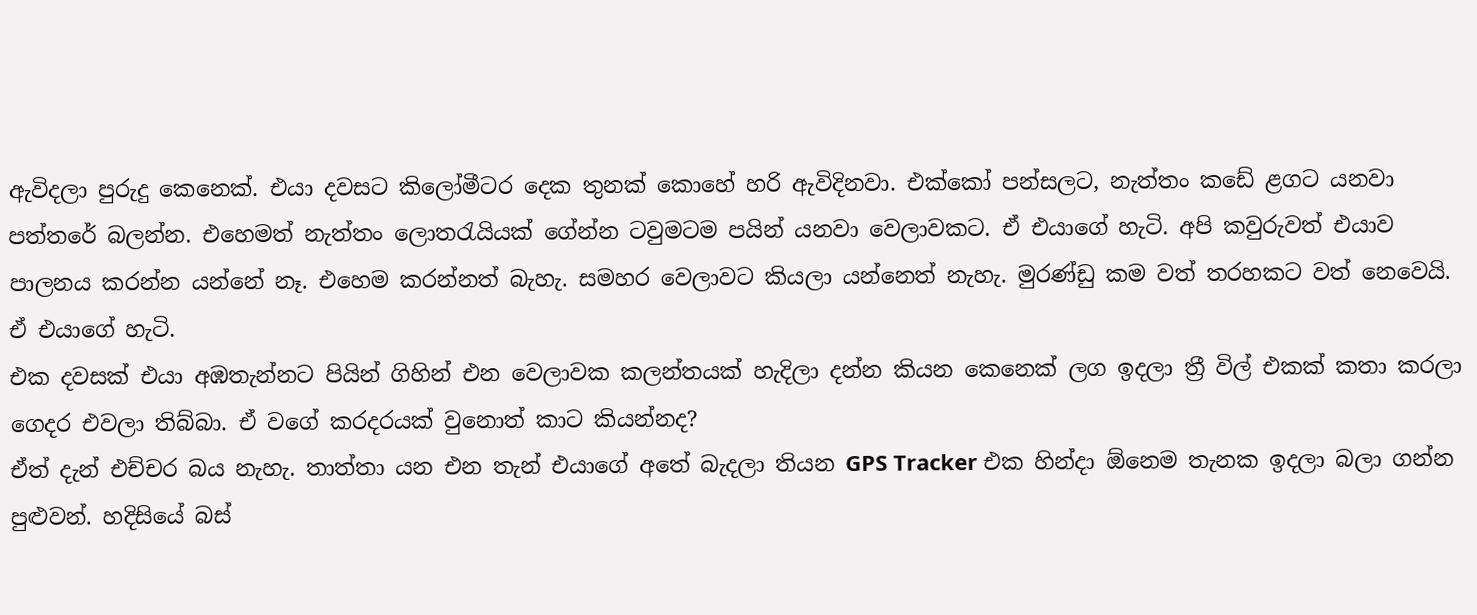ඇවිදලා පුරුදු කෙනෙක්. එයා දවසට කිලෝමීටර දෙක තුනක් කොහේ හරි ඇවිදිනවා. එක්කෝ පන්සලට, නැත්තං කඩේ ළගට යනවා පත්තරේ බලන්න. එහෙමත් නැත්තං ලොතරැයියක් ගේන්න ටවුමටම පයින් යනවා වෙලාවකට. ඒ එයාගේ හැටි. අපි කවුරුවත් එයාව පාලනය කරන්න යන්නේ නෑ. එහෙම කරන්නත් බැහැ. සමහර වෙලාවට කියලා යන්නෙත් නැහැ. මුරණ්ඩු කම වත් තරහකට වත් නෙවෙයි. ඒ එයාගේ හැටි.
එක දවසක් එයා අඹතැන්නට පියින් ගිහින් එන වෙලාවක කලන්තයක් හැදිලා දන්න කියන කෙනෙක් ලග ඉදලා ත්‍රී විල් එකක් කතා කරලා ගෙදර එවලා තිබ්බා. ඒ වගේ කරදරයක් වුනොත් කාට කියන්නද?
ඒත් දැන් එච්චර බය නැහැ. තාත්තා යන එන තැන් එයාගේ අතේ බැදලා තියන GPS Tracker එක හින්දා ඕනෙම තැනක ඉදලා බලා ගන්න පුළුවන්. හදිසියේ බස්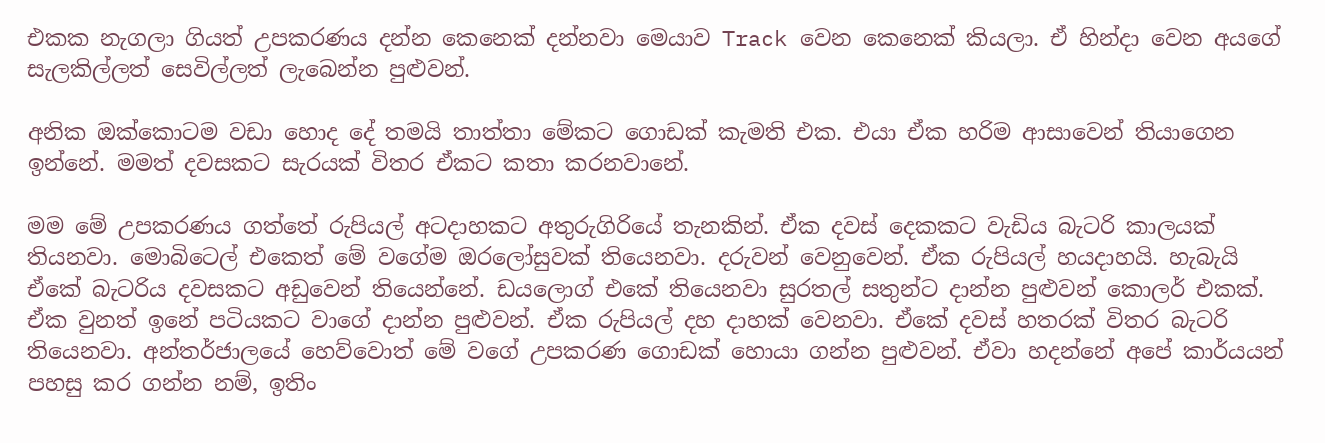එකක නැගලා ගියත් උපකරණය දන්න කෙනෙක් දන්නවා මෙයාව Track වෙන කෙනෙක් කියලා. ඒ හින්දා වෙන අයගේ සැලකිල්ලත් සෙවිල්ලත් ලැබෙන්න පුළුවන්.

අනික ඔක්කොටම වඩා හොද දේ තමයි තාත්තා මේකට ගොඩක් කැමති එක. එයා ඒක හරිම ආසාවෙන් තියාගෙන ඉන්නේ. මමත් දවසකට සැරයක් විතර ඒකට කතා කරනවානේ.

මම මේ උපකරණය ගත්තේ රුපියල් අටදාහකට අතුරුගිරියේ තැනකින්. ඒක දවස් දෙකකට වැඩිය බැටරි කාලයක් තියනවා. මොබිටෙල් එකෙත් මේ වගේම ඔරලෝසුවක් තියෙනවා. දරුවන් වෙනුවෙන්. ඒක රුපියල් හයදාහයි. හැබැයි ඒකේ බැටරිය දවසකට අඩුවෙන් තියෙන්නේ. ඩයලොග් එකේ තියෙනවා සුරතල් සතුන්ට දාන්න පුළුවන් කොලර් එකක්. ඒක වුනත් ඉනේ පටියකට වාගේ දාන්න පුළුවන්. ඒක රුපියල් දහ දාහක් වෙනවා. ඒ‍කේ දවස් හතරක් විතර බැටරි තියෙනවා. අන්තර්ජාලයේ හෙව්වොත් මේ වගේ උපකරණ ගොඩක් හොයා ගන්න පුළුවන්. ඒවා හදන්නේ අපේ කාර්යයන් පහසු කර ගන්න නම්, ඉතිං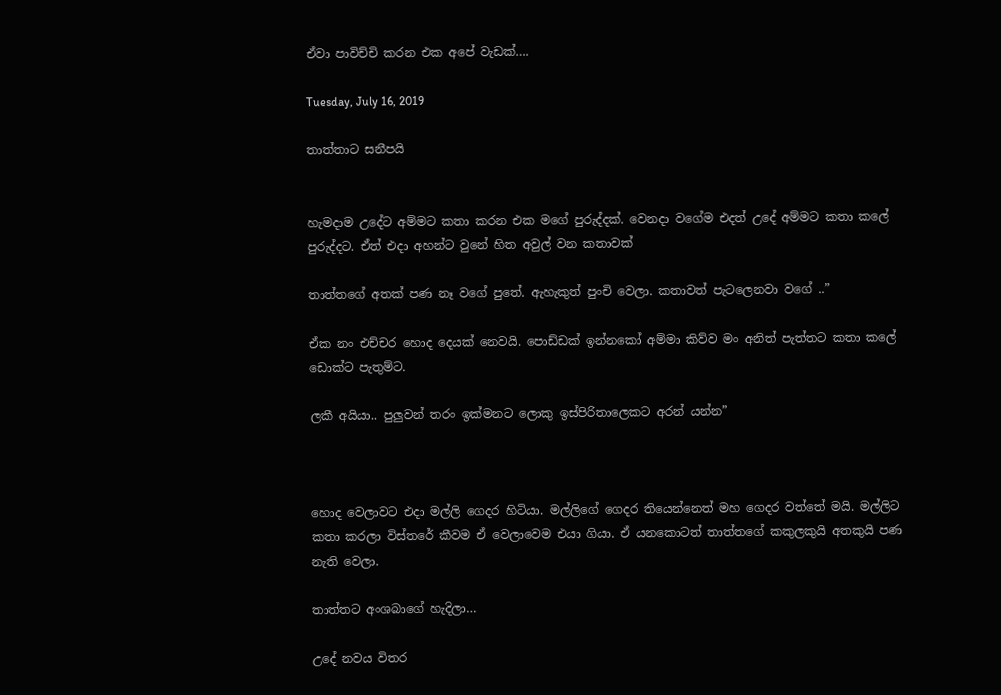ඒවා පාවිච්චි කරන එක අපේ වැඩක්….

Tuesday, July 16, 2019

තාත්තාට සනීපයි


හැමදාම උදේට අම්මට කතා කරන එක මගේ පුරුද්දක්. වෙනදා වගේම එදත් උදේ අම්මට කතා කලේ පුරුද්දට. ඒත් එදා අහන්ට වුනේ හිත අවුල් වන කතාවක්

තාත්තගේ අතක් පණ නෑ වගේ පුතේ. ඇහැකුත් පුංචි වෙලා. කතාවත් පැටලෙනවා ව‍ගේ ..”

ඒක නං එච්චර හොද දෙයක් නෙවයි. පොඩ්ඩක් ඉන්නකෝ අම්මා කිව්ව මං අනිත් පැත්තට කතා කලේ ඩොක්ට පැතුම්ට.

ලකී අයියා.. පුලුවන් තරං ඉක්මනට ලොකු ඉස්පිරිතාලෙකට අරන් යන්න”



හොද වෙලාවට එදා මල්ලි ගෙදර හිටියා. මල්ලිගේ ගෙදර තියෙන්නෙත් මහ ගෙදර වත්තේ මයි. මල්ලිට කතා කරලා විස්තරේ කීවම ඒ වෙලාවෙම එයා ගියා. ඒ යනකොටත් තාත්තගේ කකුලකුයි අතකුයි පණ නැති වෙලා.

තාත්තට අංශබාගේ හැදිලා…

උදේ නවය විතර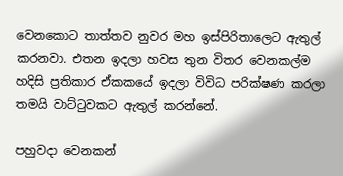වෙනකොට තාත්තව නුවර මහ ඉස්පිරිතාලෙට ඇතුල් කරනවා. එතන ඉදලා හවස තුන විතර වෙනකල්ම හදිසි ප්‍රතිකාර ඒකකයේ ඉදලා විවිධ පරික්ෂණ කරලා තමයි වාට්ටුවකට ඇතුල් කරන්නේ.

පහුවදා වෙනකන්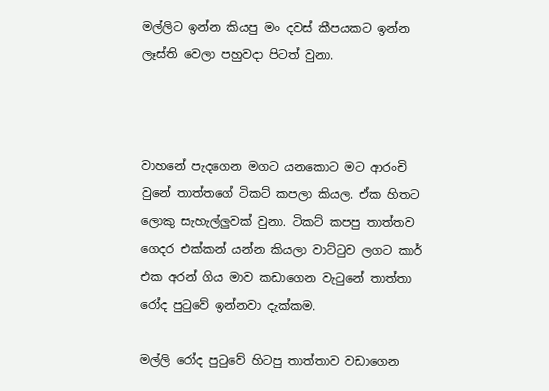මල්ලිට ඉන්න කියපු මං දවස් කීපයකට ඉන්න ලෑස්ති වෙලා පහුවදා පිටත් වුනා.



වාහනේ පැදගෙන මගට යනකොට මට ආරංචි වුනේ තාත්තගේ ටිකට් කපලා කියල. ඒක හිතට ලොකු සැහැල්ලුවක් වුනා. ටිකට් කපපු තාත්තව ගෙදර එක්කන් යන්න කියලා වාට්ටුව ලගට කාර් එක අරන් ගිය මාව කඩාගෙන වැටුනේ තාත්තා රෝද පුටුවේ ඉන්නවා දැක්කම.

මල්ලි රෝද පුටුවේ හිටපු තාත්තාව ව‍ඩාගෙන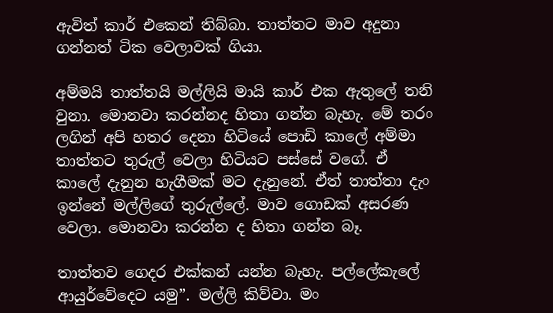ඇවිත් කාර් එකෙන් තිබ්බා. තාත්තට මාව අදුනා ගන්නත් ටික වෙලාවක් ගියා.

අම්මයි තාත්තයි මල්ලියි මායි කාර් එක ඇතුලේ තනි වුනා. මොනවා කරන්නද හිතා ගන්න බැහැ. මේ තරං ලගින් අපි හතර දෙනා හිටියේ පොඩි කාලේ අම්මා තාත්තට තුරුල් වෙලා හිටියට පස්සේ වගේ. ඒ කාලේ දැනුන හැගීමක් මට දැනුනේ. ඒත් තාත්තා දැං ඉන්නේ මල්ලිගේ තුරුල්ලේ. මාව ගොඩක් අසරණ වෙලා. මොනවා කරන්න ද හිතා ගන්න බෑ.

තාත්තව ගෙදර එක්කන් යන්න බැහැ. පල්ලේකැලේ ආයුර්වේදෙට යමු”. මල්ලි කිව්වා. මං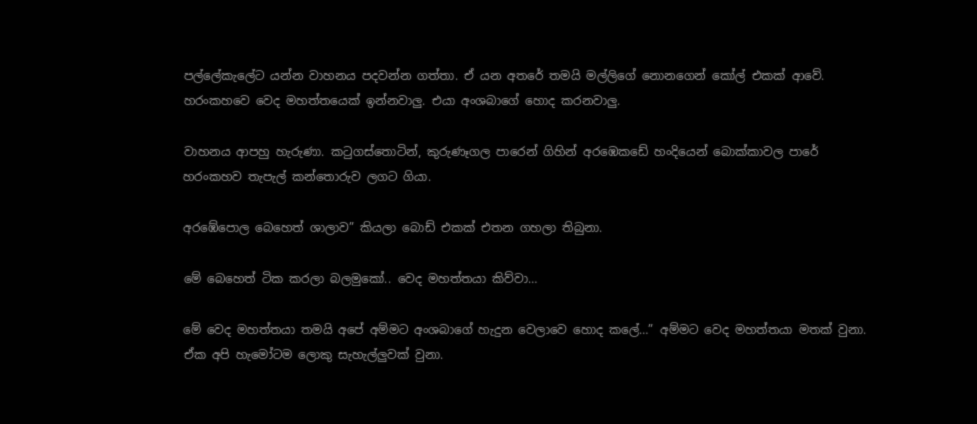පල්ලේකැලේට යන්න වාහනය පදවන්න ගත්තා. ඒ යන අතරේ තමයි මල්ලිගේ නොනගෙන් කෝල් එකක් ආවේ. හරංකහවෙ වෙද මහත්තයෙක් ඉන්නවාලු. එයා අංශබාගේ හොද කරනවාලු.

වාහනය ආපහු හැරුණා. කටුගස්තොටින්, කුරුණෑගල පාරෙන් ගිහින් අරඹෙකඩේ හංදියෙන් බොක්කාවල පාරේ හරංකහව තැපැල් කන්තොරුව ලගට ගියා.

අරඹේපොල බෙහෙත් ශාලාව” කියලා බොඩ් එකක් එතන ගහලා තිබුනා.

මේ බෙහෙත් ටික කරලා බලමුකෝ.. වෙද මහත්තයා කිව්වා…

මේ වෙද මහත්තයා තමයි අපේ අම්මට අංශබාගේ හැදුන වෙලාවෙ හොද කලේ…” අම්මට වෙද මහත්තයා මතක් වුනා. ඒක අපි හැමෝටම ලොකු සැහැල්ලුවක් වුනා.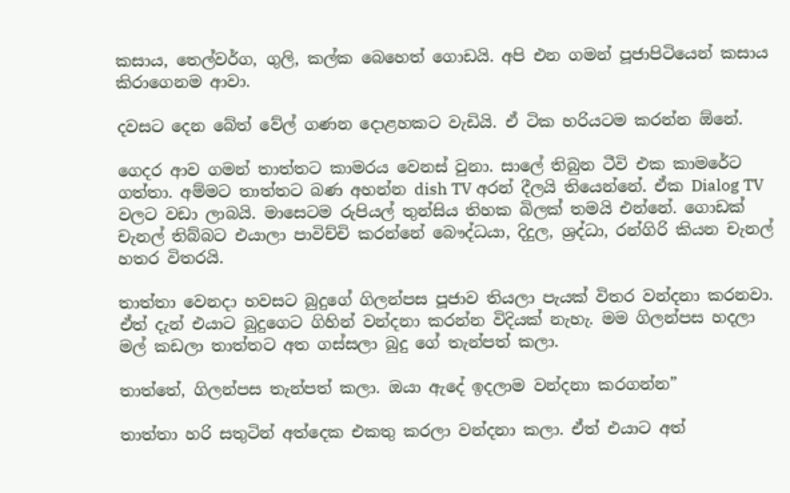කසාය, තෙල්වර්ග, ගුලි, කල්ක බෙහෙත් ගොඩයි. අපි එන ගමන් පූජාපිටියෙන් කසාය කිරාගෙනම ආවා.

දවසට දෙන බේත් වේල් ගණන දොළහකට වැඩියි. ඒ ටික හරියටම කරන්න ඕනේ.

ගෙදර ආව ගමන් තාත්තට කාමරය වෙනස් වුනා. සාලේ තිබුන ටීවි එක කාමරේට ගත්තා. අම්මට තාත්තට බණ අහන්න dish TV අරන් දීලයි තියෙන්නේ. ඒක Dialog TV වලට වඩා ලාබයි. මාසෙටම රුපියල් තුන්සිය තිහක බිලක් තමයි එන්නේ. ගොඩක් චැනල් තිබ්බට එයාලා පාවිච්චි කරන්නේ බෞද්ධයා, දිදුල, ශ්‍රද්ධා, රන්ගිරි කියන චැනල් හතර විතරයි.

තාත්තා වෙනදා හවසට බුදුගේ ගිලන්පස පූජාව තියලා පැයක් විතර වන්දනා කරනවා. ඒත් දැන් එයාට බුදුගෙට ගිහින් වන්දනා කරන්න විදියක් නැහැ. මම ගිලන්පස හදලා මල් කඩලා තාත්තට අත ගස්සලා බුදු ගේ තැන්පත් කලා.

තාත්තේ, ගිලන්පස තැන්පත් කලා. ඔයා ඇදේ ඉදලාම වන්දනා කරගන්න”

තාත්තා හරි සතුටින් අත්දෙක එකතු කරලා වන්දනා කලා. ඒත් එයාට අත්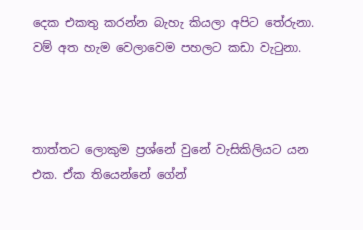දෙක එකතු කරන්න බැහැ කියලා අපිට තේරුනා. වම් අත හැම වෙලාවෙම පහලට කඩා වැටුනා.



තාත්තට ලොකුම ප්‍රශ්නේ වුනේ වැසිකිලියට යන එක. ඒක තියෙන්නේ ගේන්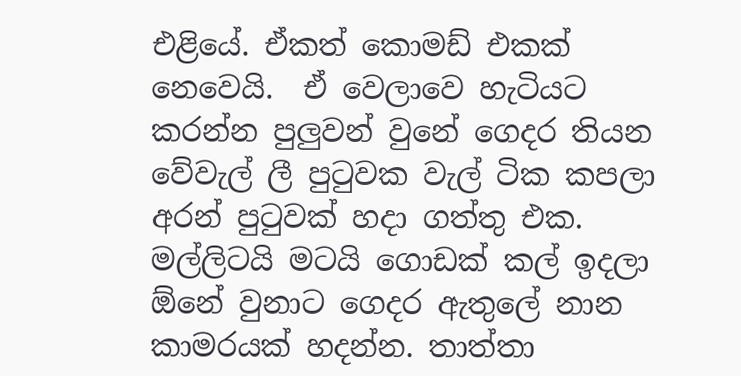එළියේ. ඒකත් කොමඩ් එකක් නෙවෙයි.  ඒ වෙලාවෙ හැටියට කරන්න පුලුවන් වුනේ ගෙදර තියන වේවැල් ලී පුටුවක වැල් ටික කපලා අරන් පුටුවක් හදා ගත්තු එක. මල්ලිටයි මටයි ගොඩක් කල් ඉදලා ඕනේ වුනාට ගෙදර ඇතුලේ නාන කාමරයක් හදන්න. තාත්තා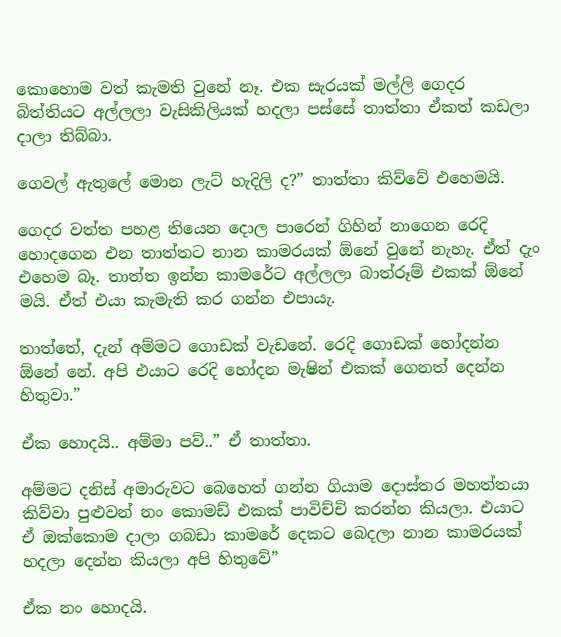කොහොම වත් කැමති වුනේ නෑ. එක සැරයක් මල්ලි ගෙදර බිත්තියට අල්ලලා වැසිකිලියක් හදලා පස්සේ තාත්තා ඒකත් කඩලා දාලා තිබ්බා.

ගෙවල් ඇතුලේ මොන ලැට් හැදිලි ද?” තාත්තා කිව්වේ එහෙමයි.

ගෙදර වත්ත පහළ තියෙන දොල පාරෙන් ගිහින් නාගෙන රෙදි හොදගෙන එන තාත්තට නාන කාමරයක් ඕනේ වුනේ නැහැ. ඒත් දැං එහෙම බෑ. තාත්ත ඉන්න කාමරේට අල්ලලා බාත්රූම් එකක් ඕනේ මයි. ඒත් එයා කැමැති කර ගන්න එපායැ.

තාත්තේ, දැන් අම්මට ගොඩක් වැඩනේ. රෙදි ගොඩක් හෝදන්න ඕනේ නේ. අපි එයාට රෙදි හෝදන මැෂින් එකක් ගෙනත් දෙන්න හිතුවා.”

ඒක හොදයි.. අම්මා පව්..” ඒ තාත්තා.

අම්මට දනිස් අමාරුවට බෙහෙත් ගන්න ගියාම දොස්තර මහත්තයා කිව්වා පුළුවන් නං කොමඩ් එකක් පාවිච්චි කරන්න කියලා. එයාට ඒ ඔක්කොම දාලා ගබඩා කාමරේ දෙකට බෙදලා නාන කාමරයක් හදලා දෙන්න කියලා අපි හිතුවේ”

ඒක නං හොදයි.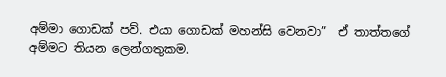අම්මා ගොඩක් පව්. එයා ගොඩක් මහන්සි වෙනවා”  ඒ තාත්තගේ අම්මට තියන ලෙන්ගතුකම.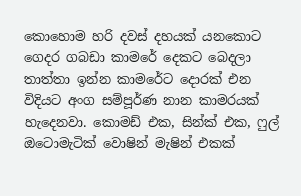කොහොම හරි දවස් දහයක් යනකොට ගෙදර ගබඩා කාමරේ දෙකට බෙදලා තාත්තා ඉන්න කාමරේට දොරක් එන විදියට අංග සම්පූර්ණ නාන කාමරයක් හැදෙනවා. කොමඩ් එක, සින්ක් එක, ෆුල් ඔටොමැටික් වොෂින් මැෂින් එකක්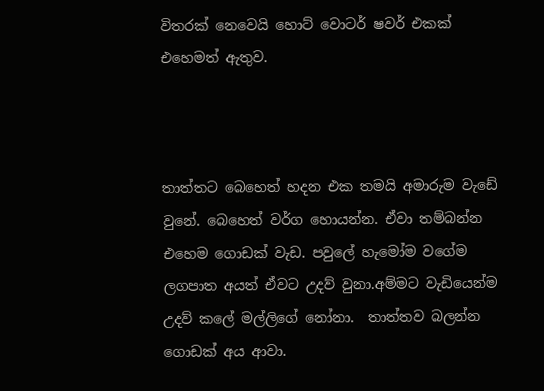විතරක් නෙවෙයි හොට් වොටර් ෂවර් එකක් එහෙමත් ඇතුව.



තාත්තට බෙහෙත් හදන එක තමයි අමාරුම වැඩේ වුනේ. බෙහෙත් වර්ග හොයන්න. ඒවා තම්බන්න එහෙම ගොඩක් වැඩ. පවුලේ හැමෝම වගේම ලගපාත අයත් ඒවට උදව් වුනා.අම්මට වැඩියෙන්ම උදව් කලේ මල්ලිගේ නෝනා.  තාත්තව බලන්න ගොඩක් අය ආවා.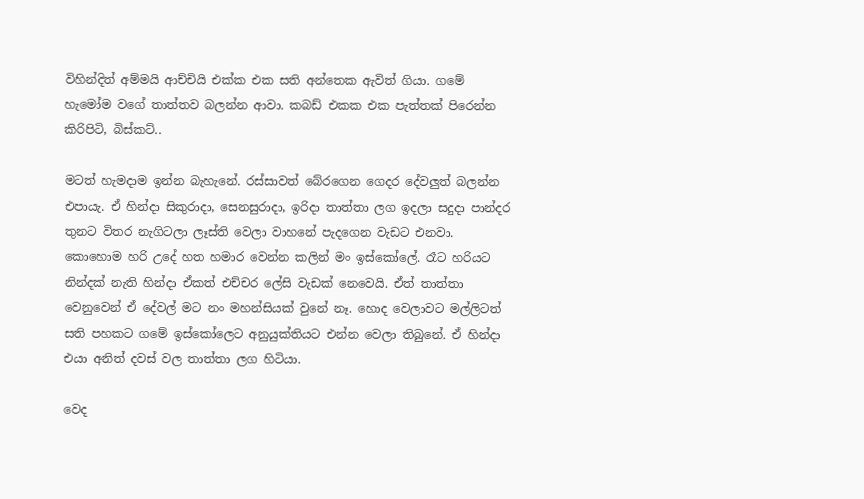විහින්දිත් අම්මයි ආච්චියි එක්ක එක සති අන්තෙක ඇවිත් ගියා. ගමේ හැමෝම වගේ තාත්තව බලන්න ආවා. කබඩ් එකක එක පැත්තක් පිරෙන්න කිරිපිටි, බිස්කට්..

මටත් හැමදාම ඉන්න බැහැනේ. රස්සාවත් බේරගෙන ගෙදර දේවලුත් බලන්න එපායැ. ඒ හින්දා සිකුරාදා, සෙනසුරාදා, ඉරිදා තාත්තා ලග ඉදලා සදුදා පාන්දර තුනට විතර නැගිටලා ලෑස්ති වෙලා වාහනේ පැදගෙන වැඩට එනවා. කොහොම හරි උදේ හත හමාර වෙන්න කලින් මං ඉස්කෝලේ. රෑට හරියට නින්දක් නැති හින්දා ඒකත් එච්චර ලේසි වැඩක් නෙවෙයි. ඒත් තාත්තා වෙනුවෙන් ඒ දේවල් මට නං මහන්සියක් වුනේ නෑ. හොද වෙලාවට මල්ලිටත් සති පහකට ගමේ ඉස්කෝලෙට අනුයුක්තියට එන්න වෙලා තිබුනේ. ඒ හින්දා එයා අනිත් දවස් වල තාත්තා ලග හිටියා.

වෙද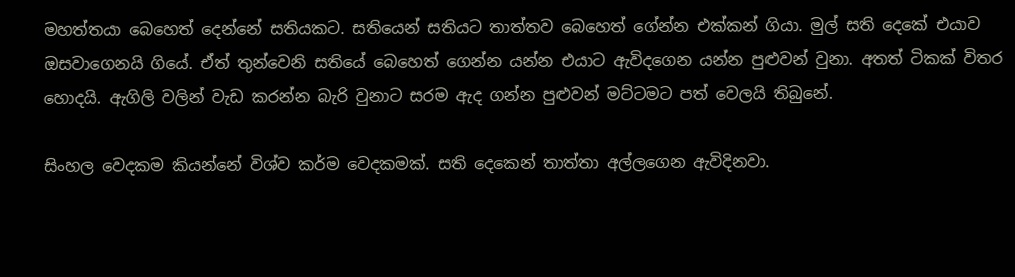මහත්තයා බෙහෙත් දෙන්නේ සතියකට. සතියෙන් සතියට තාත්තව බෙහෙත් ගේන්න එක්කන් ගියා. මුල් සති දෙකේ එයාව ඔසවාගෙනයි ගියේ. ඒත් තුන්වෙනි සතියේ බෙහෙත් ගෙන්න යන්න එයාට ඇවිදගෙන යන්න පුළුවන් වුනා. අතත් ටිකක් විතර හොදයි. ඇගිලි වලින් වැඩ කරන්න බැරි වුනාට සරම ඇද ගන්න පුළුවන් මට්ටමට පත් වෙලයි තිබුනේ.

සිංහල වෙදකම කියන්නේ විශ්ව කර්ම වෙදකමක්. සති දෙකෙන් තාත්තා අල්ලගෙන ඇවිදිනවා.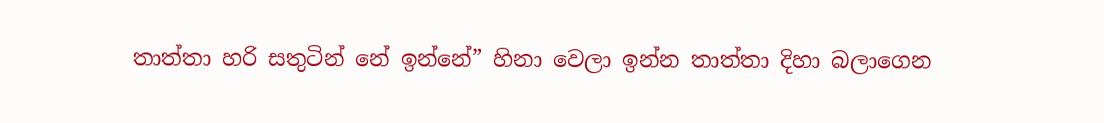තාත්තා හරි සතුටින් නේ ඉන්නේ” හිනා වෙලා ඉන්න තාත්තා දිහා බලාගෙන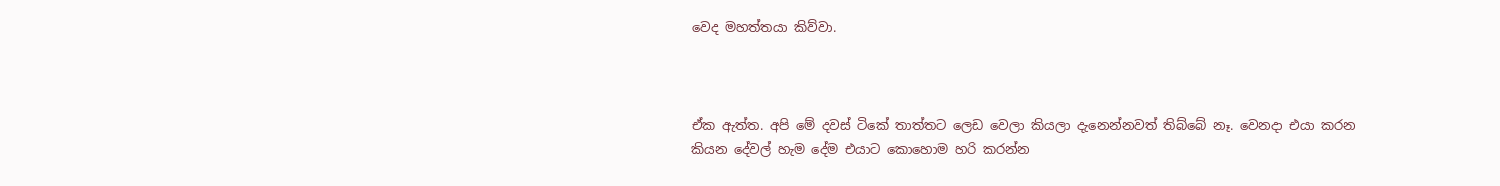වෙද මහත්තයා කිව්වා.



ඒක ඇත්ත. අපි මේ දවස් ටිකේ තාත්තට ලෙඩ වෙලා කියලා දැනෙන්නවත් තිබ්බේ නෑ. වෙනදා එයා කරන කියන දේවල් හැම දේම එයාට කොහොම හරි කරන්න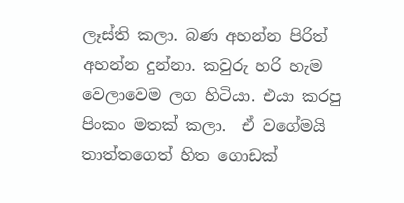ලෑස්ති කලා. බණ අහන්න පිරිත් අහන්න දුන්නා. කවුරු හරි හැම වෙලාවෙම ලග හිටියා. එයා කරපු පිංකං මතක් කලා.  ඒ වගේමයි තාත්තගෙත් හිත ගොඩක්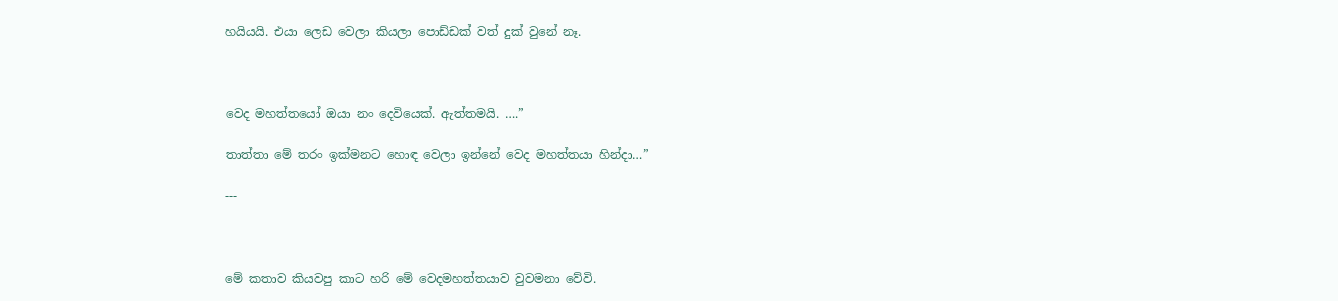හයියයි. එයා ලෙඩ වෙලා කියලා පොඩ්ඩක් වත් දුක් වුනේ නෑ.



වෙද මහත්තයෝ ඔයා නං දෙවියෙක්. ඇත්තමයි. ….”

තාත්තා මේ තරං ඉක්මනට හොඳ වෙලා ඉන්නේ වෙද මහත්තයා හින්දා…”

---



මේ කතාව කියවපු කාට හරි මේ වෙදමහත්තයාව වුවමනා වේවි.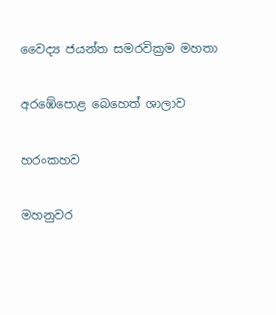වෛද්‍ය ජයන්ත සමරවික්‍රම මහතා

අරඹේපොළ බෙහෙත් ශාලාව

හරංකහව

මහනුවර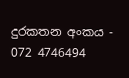දුරකතන අංකය - 072 4746494